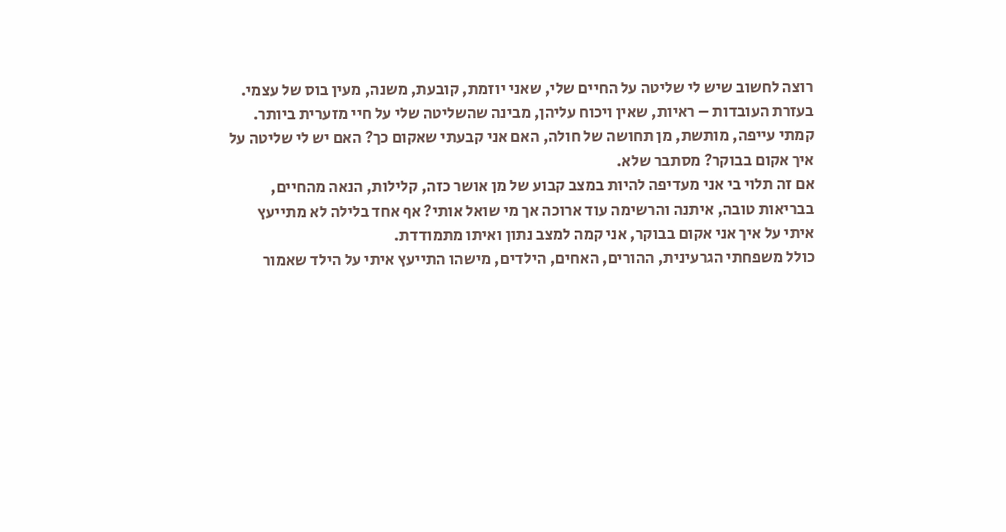רוצה לחשוב שיש לי שליטה על החיים שלי, שאני יוזמת, קובעת, משנה, מעין בוס של עצמי.
בעזרת העובדות – ראיות, שאין ויכוח עליהן, מבינה שהשליטה שלי על חיי מזערית ביותר.
קמתי עייפה, מותשת, מן תחושה של חולה, האם אני קבעתי שאקום כך? האם יש לי שליטה על איך אקום בבוקר? מסתבר שלא.
אם זה תלוי בי אני מעדיפה להיות במצב קבוע של מן אושר כזה, קלילות, הנאה מהחיים, בבריאות טובה, איתנה והרשימה עוד ארוכה אך מי שואל אותי? אף אחד בלילה לא מתייעץ איתי על איך אני אקום בבוקר, אני קמה למצב נתון ואיתו מתמודדת.
כולל משפחתי הגרעינית, ההורים, האחים, הילדים, מישהו התייעץ איתי על הילד שאמור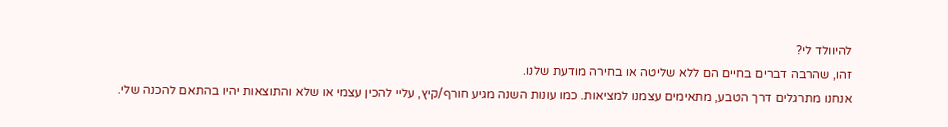להיוולד לי?
זהו, שהרבה דברים בחיים הם ללא שליטה או בחירה מודעת שלנו.
אנחנו מתרגלים דרך הטבע, מתאימים עצמנו למציאות. כמו עונות השנה מגיע חורף/קיץ, עליי להכין עצמי או שלא והתוצאות יהיו בהתאם להכנה שלי.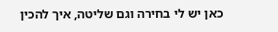כאן יש לי בחירה וגם שליטה, איך להכין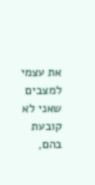את עצמי למצבים שאני לא קובעת בהם,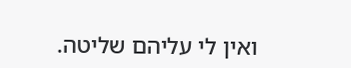ואין לי עליהם שליטה.